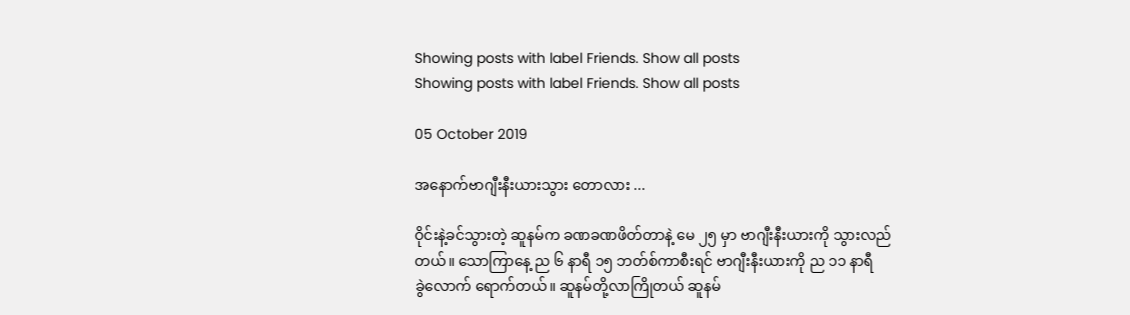Showing posts with label Friends. Show all posts
Showing posts with label Friends. Show all posts

05 October 2019

အနောက်ဗာဂျီးနီးယားသွား ‌တောလား ...

ဝိုင်းနဲ့ခင်သွားတဲ့ ဆူနမ်က ခဏခဏဖိတ်တာနဲ့ မေ ၂၅ မှာ ဗာဂျီးနီးယားကို သွားလည်တယ်။ သောကြာနေ့ ည ၆ နာရီ ၁၅ ဘတ်စ်ကာစီးရင် ဗာဂျီးနီးယားကို ည ၁၁ နာရီခွဲ‌လောက် ရောက်တယ်။ ဆူနမ်တို့လာကြိုတယ် ဆူနမ်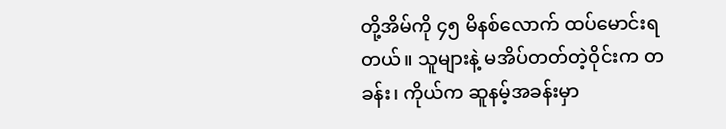တို့အိမ်ကို ၄၅ မိနစ်လောက် ထပ်မောင်းရတယ်။ သူများနဲ့ မအိပ်တတ်တဲ့ဝိုင်းက တခန်း၊ ကိုယ်က ဆူနမ့်အခန်းမှာ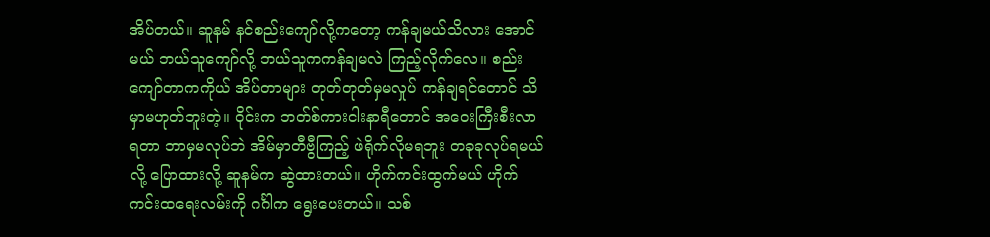အိပ်တယ်။ ဆူနမ် နင်စည်းကျော်လို့ကတော့ ကန်ချမယ်သိလား အောင်မယ် ဘယ်သူကျော်လို့ ဘယ်သူကကန်ချမလဲ ကြည့်လိုက်လေ။ စည်းကျော်တာကကိုယ် အိပ်တာများ တုတ်တုတ်မှမလှုပ် ကန်ချရင်တောင် သိမှာမဟုတ်ဘူးတဲ့။ ဝိုင်းက ဘတ်စ်ကားငါးနာရီတောင် အဝေးကြီးစီးလာရတာ ဘာမှမလုပ်ဘဲ အိမ်မှာတီဗွီကြည့် ဖဲရိုက်လိုမရဘူး တခုခုလုပ်ရမယ်လို့ ပြောထားလို့ ဆူနမ်က ဆွဲထားတယ်။ ဟိုက်ကင်းထွက်မယ် ဟိုက်ကင်းထရေးလမ်းကို ဂင်္ဂါက ရွေးပေးတယ်။ သစ်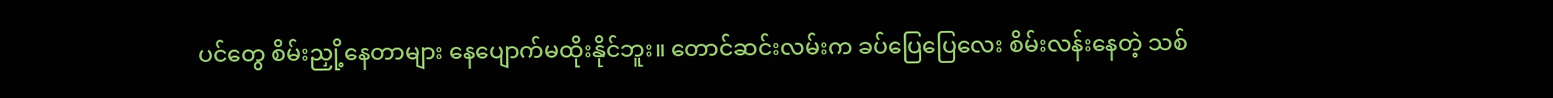ပင်တွေ စိမ်းညှို့နေတာများ နေပျောက်မထိုးနိုင်ဘူး။ တောင်ဆင်းလမ်းက ခပ်ပြေပြေလေး စိမ်းလန်းနေတဲ့ သစ်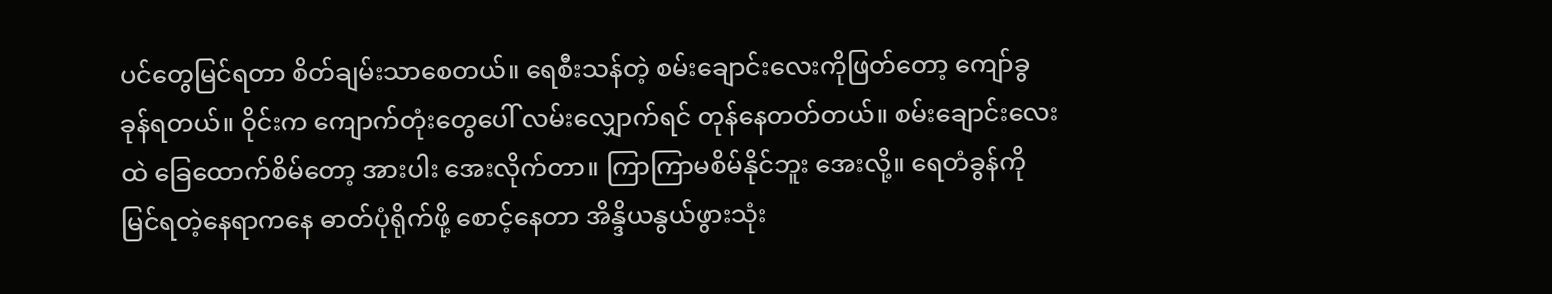ပင်တွေမြင်ရတာ စိတ်ချမ်းသာစေတယ်။ ရေစီးသန်တဲ့ စမ်းချောင်းလေးကိုဖြတ်တော့ ကျော်ခွခုန်ရတယ်။ ဝိုင်းက ကျောက်တုံးတွေပေါ် လမ်းလျှောက်ရင် တုန်နေတတ်တယ်။ စမ်းချောင်းလေးထဲ ခြေထောက်စိမ်တော့ အားပါး အေးလိုက်တာ။ ကြာကြာမစိမ်နိုင်ဘူး အေးလို့။ ရေတံခွန်ကို မြင်ရတဲ့နေရာကနေ ဓာတ်ပုံရိုက်ဖို့ စောင့်နေတာ အိန္ဒိယနွယ်ဖွားသုံး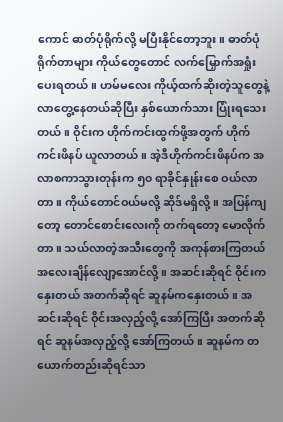ကောင် ဓာတ်ပုံရိုက်လို့ မပြီးနိုင်တော့ဘူး။ ဓာတ်ပုံရိုက်တာများ ကိုယ်တွေတောင် လက်မြှောက်အရှုံးပေးရတယ်။ ဟမ်မလေး ကိုယ့်ထက်ဆိုးတဲ့သူတွေနဲ့ လာတွေ့နေတယ်ဆိုပြီး နှစ်ယောက်သား ပြုံးရသေးတယ်။ ဝိုင်းက ဟိုက်ကင်းထွက်ဖို့အတွက် ဟိုက်ကင်းဖိနပ် ယူလာတယ်။ အဲ့ဒီဟိုက်ကင်းဖိနပ်က အလာစကာသွားတုန်းက ၅၀ ရာခိုင်နှုန်းစေ ဝယ်လာတာ။ ကိုယ်တောင်ဝယ်မလို့ ဆိုဒ်မရှိလို့။ အပြန်ကျတော့ တောင်စောင်းလေးကို တက်ရတော့ မောလိုက်တာ။ သယ်လာတဲ့အသီးတွေကို အကုန်စားကြတယ် အလေးချိန်လျော့အောင်လို့။ အဆင်းဆိုရင် ဝိုင်းကနှေးတယ် အတက်ဆိုရင် ဆူနမ်ကနှေးတယ်။ အဆင်းဆိုရင် ဝိုင်းအလှည့်လို့ အော်ကြပြီး အတက်ဆိုရင် ဆူနမ်အလှည့်လို့ အော်ကြတယ်။ ဆူနမ်က တယောက်တည်းဆိုရင်သာ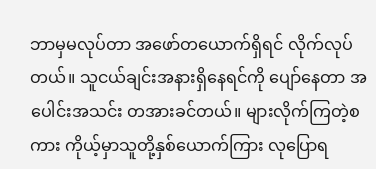ဘာမှမလုပ်တာ အဖော်တယောက်ရှိရင် လိုက်လုပ်တယ်။ သူငယ်ချင်းအနားရှိနေရင်ကို ပျော်နေတာ အပေါင်းအသင်း တအားခင်တယ်။ များလိုက်ကြတဲ့စကား ကိုယ့်မှာသူတို့နှစ်ယောက်ကြား လုပြောရ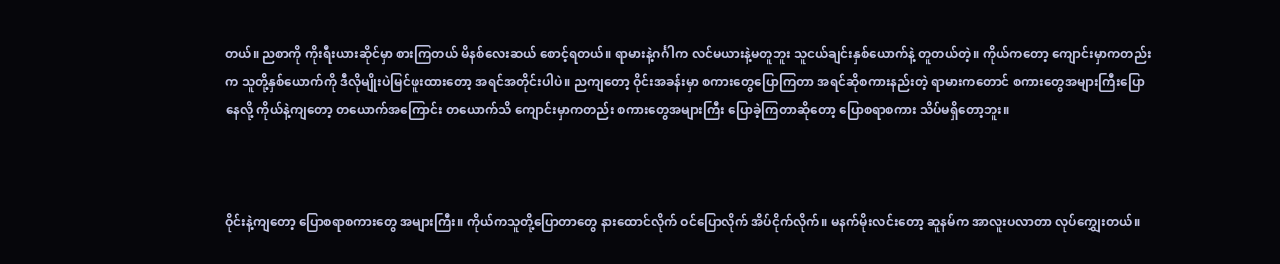တယ်။ ညစာကို ကိုးရီးယားဆိုင်မှာ စားကြတယ် မိနစ်လေးဆယ် စောင့်ရတယ်။ ရာမားနဲ့ဂင်္ဂါက လင်မယားနဲ့မတူဘူး သူငယ်ချင်းနှစ်ယောက်နဲ့ တူတယ်တဲ့။ ကိုယ်ကတော့ ကျောင်းမှာကတည်းက သူတို့နှစ်ယောက်ကို ဒီလိုမျိုးပဲမြင်ဖူးထားတော့ အရင်အတိုင်းပါပဲ။ ညကျတော့ ဝိုင်းအခန်းမှာ စကားတွေပြောကြတာ အရင်ဆိုစကားနည်းတဲ့ ရာမားကတောင် စကားတွေအများကြီးပြောနေလို့ ကိုယ်နဲ့ကျတော့ တယောက်အကြောင်း တယောက်သိ ကျောင်းမှာကတည်း စကားတွေအများကြီး ပြောခဲ့ကြတာဆိုတော့ ပြောစရာစကား သိပ်မရှိတော့ဘူး။



ဝိုင်းနဲ့ကျတော့ ပြောစရာစကားတွေ အများကြီး။ ကိုယ်ကသူတို့ပြောတာတွေ နားထောင်လိုက် ဝင်ပြောလိုက် အိပ်ငိုက်လိုက်။ မနက်မိုးလင်းတော့ ဆူနမ်က အာလူးပလာတာ လုပ်ကျွှေးတယ်။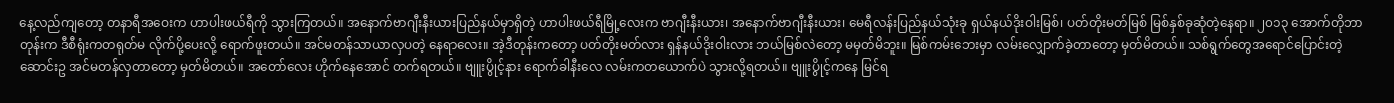နေ့လည်ကျတော့ တနာရီအဝေးက ဟာပါးဖယ်ရီကို သွားကြတယ်။ အနောက်ဗာဂျီးနီးယားပြည်နယ်မှာရှိတဲ့ ဟာပါးဖယ်ရီမြို့လေးက ဗာဂျီးနီးယား၊ အနောက်ဗာဂျီးနီးယား၊ မေရီလန်းပြည်နယ်သုံးခု ရှယ်နယ်ဒိုးဝါးမြစ်၊ ပတ်တိုးမတ်မြစ် မြစ်နှစ်ခုဆုံတဲ့နေရာ။ ၂၀၁၃ အောက်တိုဘာတုန်းက ဒီစီရုံးကတရုတ်မ လိုက်ပို့ပေးလို့ ရောက်ဖူးတယ်။ အင်မတန်သာယာလှပတဲ့ နေရာလေး။ အဲ့ဒီတုန်းကတော့ ပတ်တိုးမတ်လား ရှန်နယ်ဒိုးဝါးလား ဘယ်မြစ်လဲတော့ မမှတ်မိဘူး။ မြစ်ကမ်းဘေးမှာ လမ်းလျှောက်ခဲ့တာတော့ မှတ်မိတယ်။ သစ်ရွက်တွေအရောင်ပြောင်းတဲ့ ဆောင်းဥ အင်မတန်လှတာတော့ မှတ်မိတယ်။ အတော်လေး ဟိုက်နေအောင် တက်ရတယ်။ ဗျူးပွိုင့်နား ရောက်ခါနီးလေ လမ်းကတယောက်ပဲ သွားလို့ရတယ်။ ဗျူးပွိုင့်ကနေ မြင်ရ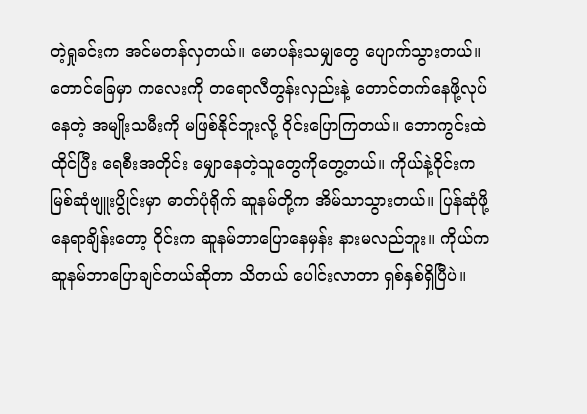တဲ့ရှုခင်းက အင်မတန်လှတယ်။ မောပန်းသမျှတွေ ပျောက်သွားတယ်။ တောင်ခြေမှာ ကလေးကို တရောလီတွန်းလှည်းနဲ့ တောင်တက်နေဖို့လုပ်နေတဲ့ အမျိုးသမီးကို မဖြစ်နိုင်ဘူးလို့ ဝိုင်းပြောကြတယ်။ ဘောကွင်းထဲထိုင်ပြီး ရေစီးအတိုင်း မျှောနေတဲ့သူတွေကိုတွေ့တယ်။ ကိုယ်နဲ့ဝိုင်းက မြစ်ဆုံဗျူးပွိုင်းမှာ ဓာတ်ပုံရိုက် ဆူနမ်တို့က အိမ်သာသွားတယ်။ ပြန်ဆုံဖို့နေရာချိန်းတော့ ဝိုင်းက ဆူနမ်ဘာပြောနေမှန်း နားမလည်ဘူး။ ကိုယ်က ဆူနမ်ဘာပြောချင်တယ်ဆိုတာ သိတယ် ပေါင်းလာတာ ရှစ်နှစ်ရှိပြီပဲ။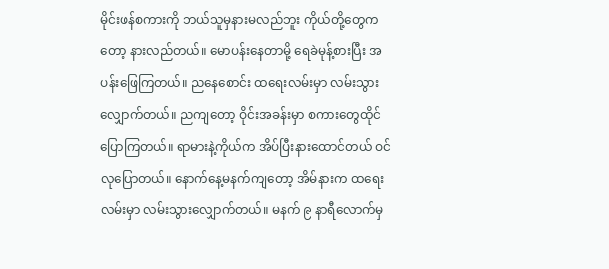မိုင်းဖန်စကားကို ဘယ်သူမှနားမလည်ဘူး ကိုယ်တို့တွေကတော့ နားလည်တယ်။ မောပန်းနေတာမို့ ရေခဲမုန့်စားပြီး အပန်းဖြေကြတယ်။ ညနေစောင်း ထရေးလမ်းမှာ လမ်းသွားလျှောက်တယ်။ ညကျတော့ ဝိုင်းအခန်းမှာ စကားတွေထိုင်ပြောကြတယ်။ ရာမားနဲ့ကိုယ်က အိပ်ပြီးနားထောင်တယ် ဝင်လုပြောတယ်။ နောက်နေ့မနက်ကျတော့ အိမ်နားက ထရေးလမ်းမှာ လမ်းသွားလျှောက်တယ်။ မနက် ၉ နာရီလောက်မှ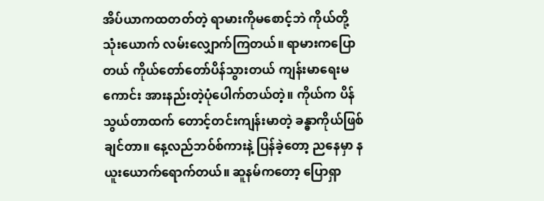အိပ်ယာကထတတ်တဲ့ ရာမားကိုမစောင့်ဘဲ ကိုယ်တို့သုံးယောက် လမ်းလျှောက်ကြတယ်။ ရာမားကပြောတယ် ကိုယ်တော်တော်ပိန်သွားတယ် ကျန်းမာရေးမကောင်း အားနည်းတဲ့ပုံပေါက်တယ်တဲ့။ ကိုယ်က ပိန်သွယ်တာထက် တောင့်တင်းကျန်းမာတဲ့ ခန္ဓာကိုယ်ဖြစ်ချင်တာ။ နေ့လည်ဘဝ်စ်ကားနဲ့ ပြန်ခဲ့တော့ ညနေမှာ နယူးယောက်ရောက်တယ်။ ဆူနမ်ကတော့ ပြောရှာ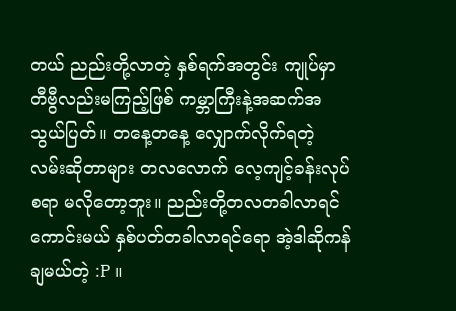တယ် ညည်းတို့လာတဲ့ နှစ်ရက်အတွင်း ကျုပ်မှာ တီဗွီလည်းမကြည့်ဖြစ် ကမ္ဘာကြီးနဲ့အဆက်အသွယ်ပြတ်။ တနေ့တနေ့ လျှောက်လိုက်ရတဲ့ လမ်းဆိုတာများ တလလောက် လေ့ကျင့်ခန်းလုပ်စရာ မလိုတော့ဘူး။ ညည်းတို့တလတခါလာရင်ကောင်းမယ် နှစ်ပတ်တခါလာရင်ရော အဲ့ဒါဆိုကန်ချမယ်တဲ့ :P ။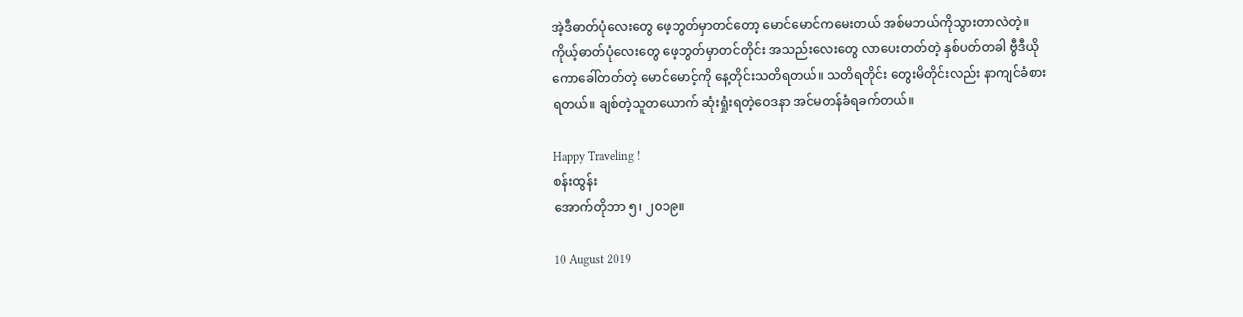အဲ့ဒီဓာတ်ပုံလေးတွေ ဖေ့ဘွတ်မှာတင်တော့ မောင်မောင်ကမေးတယ် အစ်မဘယ်ကိုသွားတာလဲတဲ့။ ကိုယ့်ဓာတ်ပုံလေးတွေ ဖေ့ဘွတ်မှာတင်တိုင်း အသည်းလေးတွေ လာပေးတတ်တဲ့ နှစ်ပတ်တခါ ဗွီဒီယိုကောခေါ်တတ်တဲ့ မောင်မောင့်ကို နေ့တိုင်းသတိရတယ်။ သတိရတိုင်း တွေးမိတိုင်းလည်း နာကျင်ခံစားရတယ်။ ချစ်တဲ့သူတယောက် ဆုံးရှုံးရတဲ့ဝေဒနာ အင်မတန်ခံရခက်တယ်။

Happy Traveling !
စန်းထွန်း
အောက်တိုဘာ ၅၊ ၂၀၁၉။

10 August 2019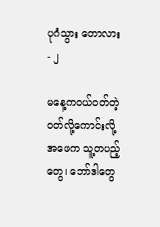ပုဂံသွား တောလား - ၂

မနေ့ကဝယ်ဝတ်တဲ့ ဝတ်လို့ကောင်းလို့ အဖေက သူ့တပည့်တွေ၊ ဘော်ဒါတွေ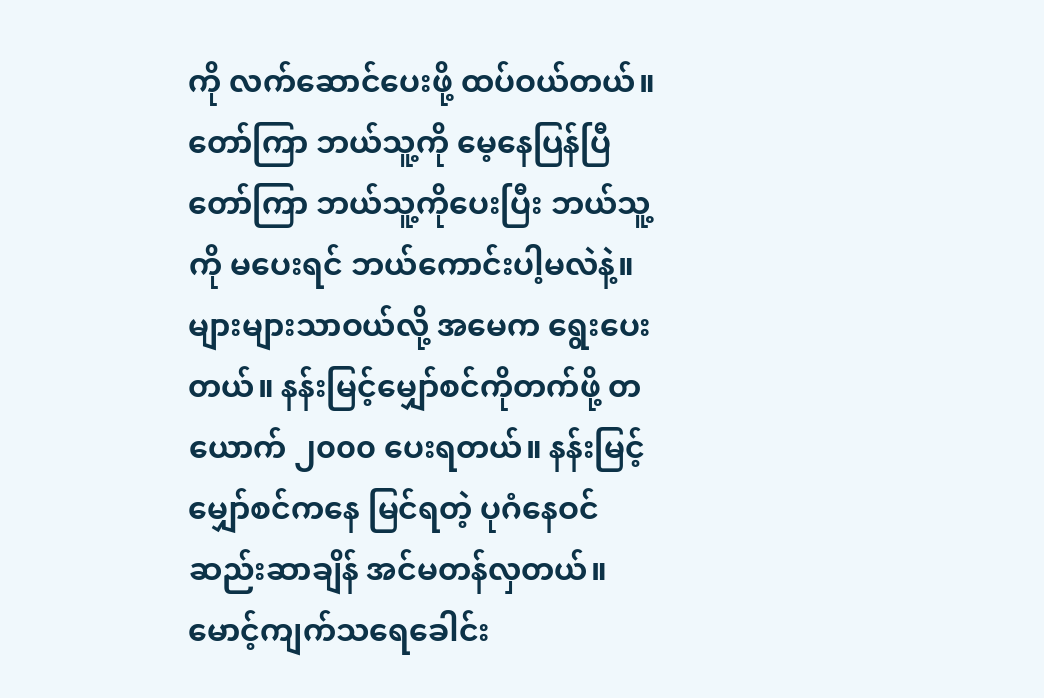ကို လက်ဆောင်ပေးဖို့ ထပ်ဝယ်တယ်။ တော်ကြာ ဘယ်သူ့ကို မေ့နေပြန်ပြီ တော်ကြာ ဘယ်သူ့ကိုပေးပြီး ဘယ်သူ့ကို မပေးရင် ဘယ်ကောင်းပါ့မလဲနဲ့။ များများသာဝယ်လို့ အမေက ရွေးပေးတယ်။ နန်းမြင့်မျှော်စင်ကိုတက်ဖို့ တယောက် ၂၀၀၀ ပေးရတယ်။ နန်းမြင့်မျှော်စင်ကနေ မြင်ရတဲ့ ပုဂံနေဝင်ဆည်းဆာချိန် အင်မတန်လှတယ်။ မောင့်ကျက်သရေခေါင်း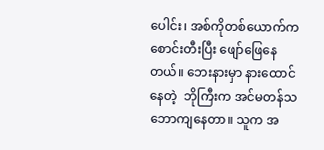ပေါင်း၊ အစ်ကိုတစ်ယောက်က စောင်းတီးပြီး ဖျော်ဖြေနေတယ်။ ဘေးနားမှာ နားထောင်နေတဲ့  ဘိုကြီးက အင်မတန်သဘောကျနေတာ။ သူက အ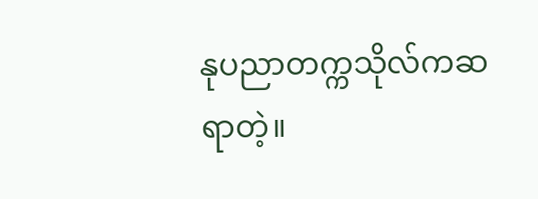နုပညာတက္ကသိုလ်ကဆရာတဲ့။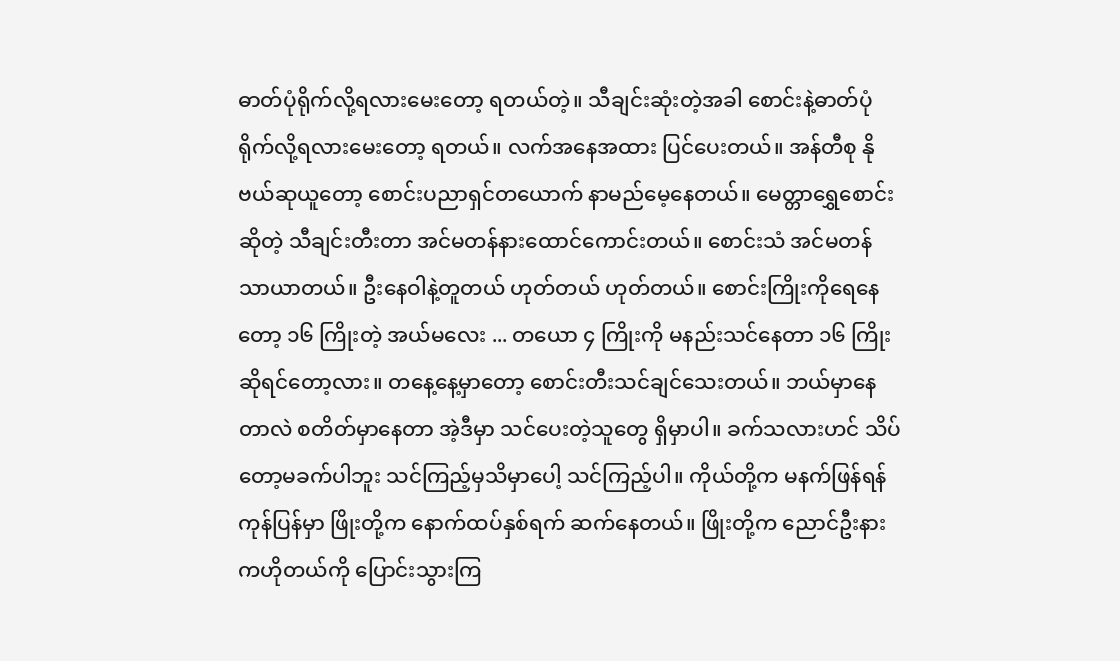ဓာတ်ပုံရိုက်လို့ရလားမေးတော့ ရတယ်တဲ့။ သီချင်းဆုံးတဲ့အခါ စောင်းနဲ့ဓာတ်ပုံရိုက်လို့ရလားမေးတော့ ရတယ်။ လက်အနေအထား ပြင်ပေးတယ်။ အန်တီစု နိုဗယ်ဆုယူတော့ စောင်းပညာရှင်တယောက် နာမည်မေ့နေတယ်။ မေတ္တာရွှေစောင်းဆိုတဲ့ သီချင်းတီးတာ အင်မတန်နားထောင်ကောင်းတယ်။ စောင်းသံ အင်မတန်သာယာတယ်။ ဦးနေဝါနဲ့တူတယ် ဟုတ်တယ် ဟုတ်တယ်။ စောင်းကြိုးကိုရေနေတော့ ၁၆ ကြိုးတဲ့ အယ်မလေး ... တယော ၄ ကြိုးကို မနည်းသင်နေတာ ၁၆ ကြိုးဆိုရင်တော့လား။ တနေ့နေ့မှာတော့ စောင်းတီးသင်ချင်သေးတယ်။ ဘယ်မှာနေတာလဲ စတိတ်မှာနေတာ အဲ့ဒီမှာ သင်ပေးတဲ့သူတွေ ရှိမှာပါ။ ခက်သလားဟင် သိပ်တော့မခက်ပါဘူး သင်ကြည့်မှသိမှာပေါ့ သင်ကြည့်ပါ။ ကိုယ်တို့က မနက်ဖြန်ရန်ကုန်ပြန်မှာ ဖြိုးတို့က နောက်ထပ်နှစ်ရက် ဆက်နေတယ်။ ဖြိုးတို့က ညောင်ဦးနားကဟိုတယ်ကို ပြောင်းသွားကြ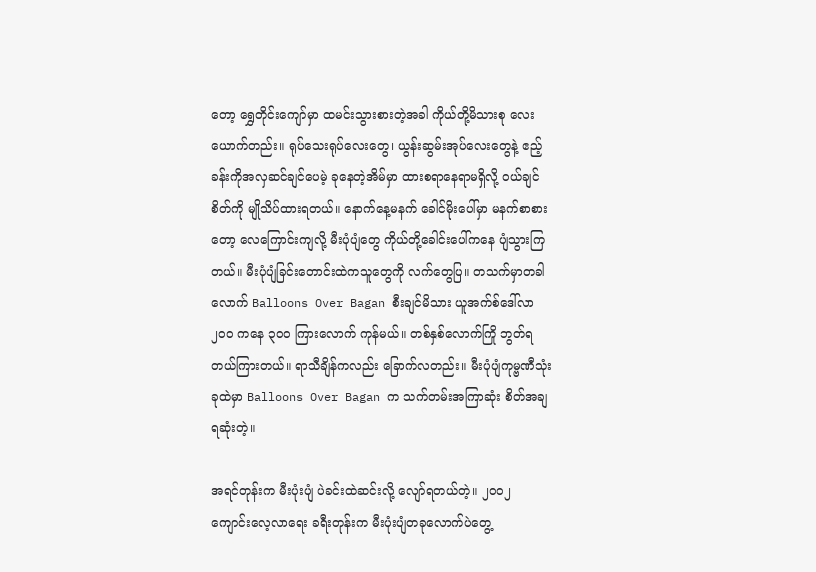တော့ ရွှေတိုင်းကျော်မှာ ထမင်းသွားစားတဲ့အခါ ကိုယ်တို့မိသားစု လေးယောက်တည်း။ ရုပ်သေးရုပ်လေးတွေ၊ ယွန်းဆွမ်းအုပ်လေးတွေနဲ့ ဧည့်ခန်းကိုအလှဆင်ချင်ပေမဲ့ ခုနေတဲ့အိမ်မှာ ထားစရာနေရာမရှိလို့ ဝယ်ချင်စိတ်ကို မျိုသိပ်ထားရတယ်။ နောက်နေ့မနက် ခေါင်မိုးပေါ်မှာ မနက်စာစားတော့ လေကြောင်းကျလို့ မီးပုံပျံတွေ ကိုယ်တို့ခေါင်းပေါ်ကနေ ပျံသွားကြတယ်။ မီးပုံပျံခြင်းတောင်းထဲကသူတွေကို လက်တွေပြ။ တသက်မှာတခါလောက် Balloons Over Bagan စီးချင်မိသား ယူအက်စ်ဒေါ်လာ ၂၀၀ ကနေ ၃၀၀ ကြားလောက် ကုန်မယ်။ တစ်နှစ်လောက်ကြို ဘွတ်ရတယ်ကြားတယ်။ ရာသီချိန်ကလည်း ခြောက်လတည်း။ မီးပုံပျံကုမ္ဗဏီသုံးခုထဲမှာ Balloons Over Bagan က သက်တမ်းအကြာဆုံး စိတ်အချရဆုံးတဲ့။

အရင်တုန်းက မီးပုံးပျံ ပဲခင်းထဲဆင်းလို့ လျော်ရတယ်တဲ့။ ၂၀၀၂ ကျောင်းလေ့လာရေး ခရီးတုန်းက မီးပုံးပျံတခုလောက်ပဲတွေ့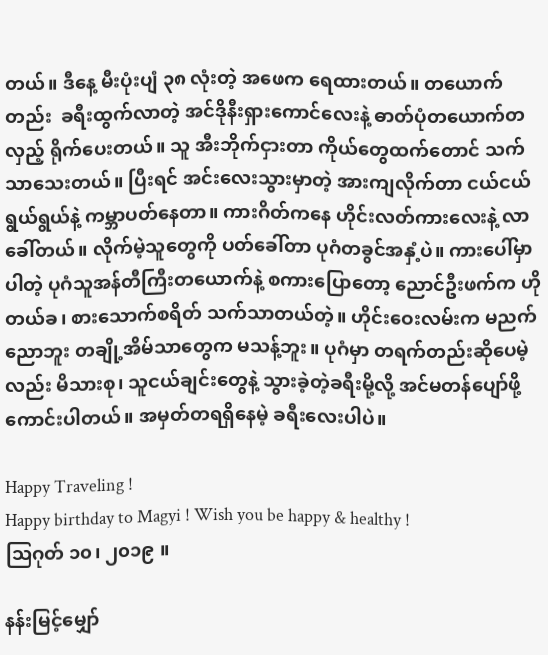တယ်။ ဒီနေ့ မီးပုံးပျံ ၃၈ လုံးတဲ့ အဖေက ရေထားတယ်။ တယောက်တည်း  ခရီးထွက်လာတဲ့ အင်ဒိုနီးရှားကောင်လေးနဲ့ ဓာတ်ပုံတယောက်တလှည့် ရိုက်ပေးတယ်။ သူ အီးဘိုက်ငှားတာ ကိုယ်တွေထက်တောင် သက်သာသေးတယ်။ ပြီးရင် အင်းလေးသွားမှာတဲ့ အားကျလိုက်တာ ငယ်ငယ်ရွယ်ရွယ်နဲ့ ကမ္ဘာပတ်နေတာ။ ကားဂိတ်ကနေ ဟိုင်းလတ်ကားလေးနဲ့ လာခေါ်တယ်။ လိုက်မဲ့သူတွေကို ပတ်ခေါ်တာ ပုဂံတခွင်အနှံ့ပဲ။ ကားပေါ်မှာပါတဲ့ ပုဂံသူအန်တီကြီးတယောက်နဲ့ စကားပြောတော့ ညောင်ဦးဖက်က ဟိုတယ်ခ၊ စားသောက်စရိတ် သက်သာတယ်တဲ့။ ဟိုင်းဝေးလမ်းက မညက်ညောဘူး တချို့အိမ်သာတွေက မသန့်ဘူး။ ပုဂံမှာ တရက်တည်းဆိုပေမဲ့လည်း မိသားစု၊ သူငယ်ချင်းတွေနဲ့ သွားခဲ့တဲ့ခရီးမို့လို့ အင်မတန်ပျော်ဖို့ ကောင်းပါတယ်။ အမှတ်တရရှိနေမဲ့ ခရီးလေးပါပဲ။

Happy Traveling !
Happy birthday to Magyi ! Wish you be happy & healthy !
သြဂုတ် ၁၀၊ ၂၀၁၉ ။

နန်းမြင့်မျှော်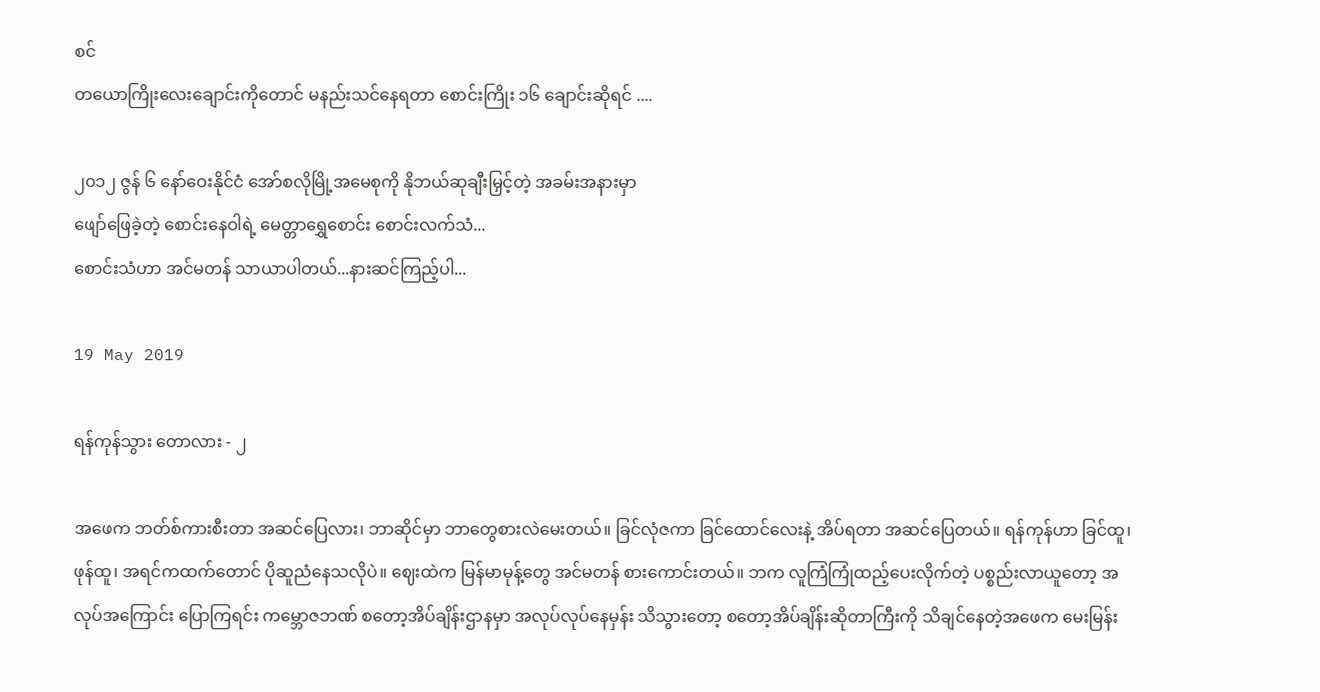စင်
တယောကြိုးလေးချောင်းကိုတောင် မနည်းသင်နေရတာ စောင်းကြိုး ၁၆ ချောင်းဆိုရင် ....

၂၀၁၂ ဇွန် ၆ နော်ဝေးနိုင်ငံ အော်စလိုမြို့အမေစုကို နိုဘယ်ဆုချီးမြှင့်တဲ့ အခမ်းအနားမှာ
ဖျော်ဖြေခဲ့တဲ့ စောင်းနေဝါရဲ့ မေတ္တာရွှေစောင်း စောင်းလက်သံ...
စောင်းသံဟာ အင်မတန် သာယာပါတယ်...နားဆင်ကြည့်ပါ...

19 May 2019

ရန်ကုန်သွား တောလား - ၂

အဖေက ဘတ်စ်ကားစီးတာ အဆင်ပြေလား၊ ဘာဆိုင်မှာ ဘာတွေစားလဲမေးတယ်။ ခြင်လုံဇကာ ခြင်ထောင်လေးနဲ့ အိပ်ရတာ အဆင်ပြေတယ်။ ရန်ကုန်ဟာ ခြင်ထူ၊ ဖုန်ထူ၊ အရင်ကထက်တောင် ပိုဆူညံနေသလိုပဲ။ ဈေးထဲက မြန်မာမုန့်တွေ အင်မတန် စားကောင်းတယ်။ ဘက လူကြံကြုံထည့်ပေးလိုက်တဲ့ ပစ္စည်းလာယူတော့ အလုပ်အကြောင်း ပြောကြရင်း ကမ္ဘောဇဘဏ် စတော့အိပ်ချိန်းဌာနမှာ အလုပ်လုပ်နေမှန်း သိသွားတော့ စတော့အိပ်ချိန်းဆိုတာကြီးကို သိချင်နေတဲ့အဖေက မေးမြန်း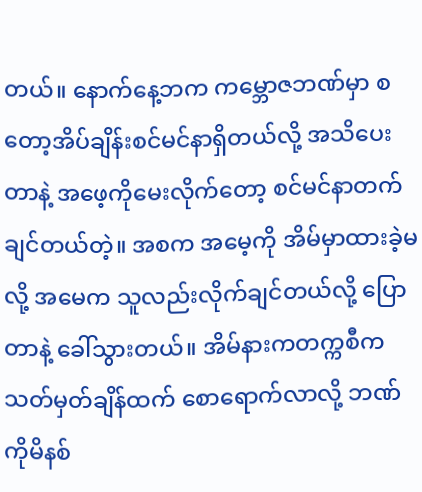တယ်။ နောက်နေ့ဘက ကမ္ဘောဇဘဏ်မှာ စတော့အိပ်ချိန်းစင်မင်နာရှိတယ်လို့ အသိပေးတာနဲ့ အဖေ့ကိုမေးလိုက်တော့ စင်မင်နာတက်ချင်တယ်တဲ့။ အစက အမေ့ကို အိမ်မှာထားခဲ့မလို့ အမေက သူလည်းလိုက်ချင်တယ်လို့ ပြောတာနဲ့ ခေါ်သွားတယ်။ အိမ်နားကတက္ကစီက သတ်မှတ်ချိန်ထက် စောရောက်လာလို့ ဘဏ်ကိုမိနစ်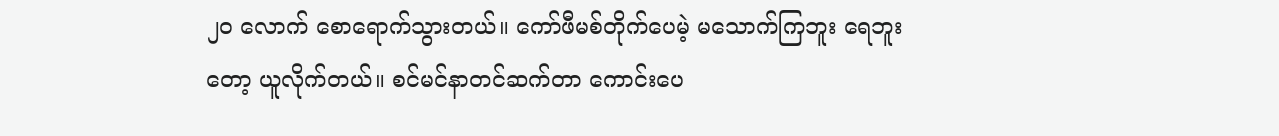၂၀ လောက် စောရောက်သွားတယ်။ ကော်ဖီမစ်တိုက်ပေမဲ့ မသောက်ကြဘူး ရေဘူးတော့ ယူလိုက်တယ်။ စင်မင်နာတင်ဆက်တာ ကောင်းပေ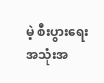မဲ့ စီးပွားရေးအသုံးအ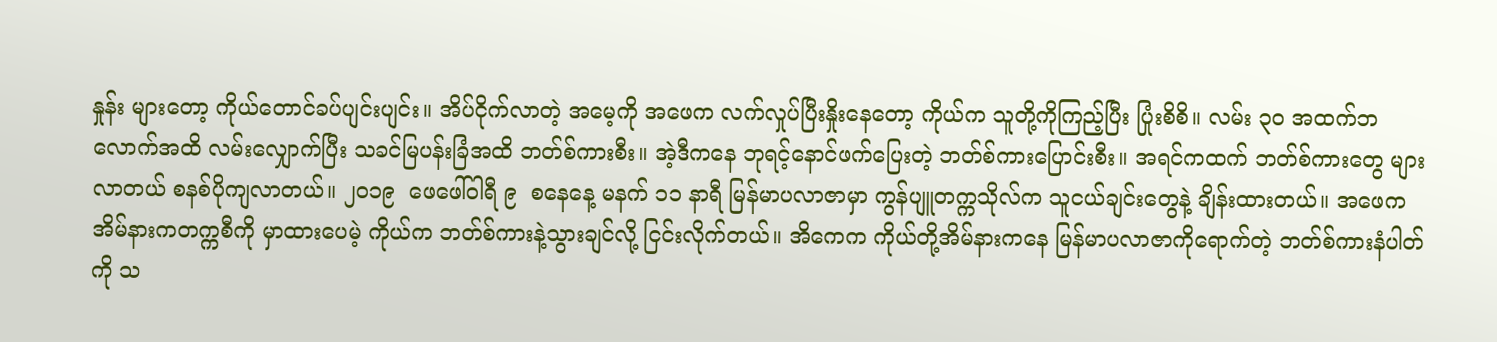နှုန်း များတော့ ကိုယ်တောင်ခပ်ပျင်းပျင်း။ အိပ်ငိုက်လာတဲ့ အမေ့ကို အဖေက လက်လှုပ်ပြီးနှိုးနေတော့ ကိုယ်က သူတို့ကိုကြည့်ပြီး ပြုံးစိစိ။ လမ်း ၃၀ အထက်ဘလောက်အထိ လမ်းလျှောက်ပြီး သခင်မြပန်းခြံအထိ ဘတ်စ်ကားစီး။ အဲ့ဒီကနေ ဘုရင့်နောင်ဖက်ပြေးတဲ့ ဘတ်စ်ကားပြောင်းစီး။ အရင်ကထက် ဘတ်စ်ကားတွေ များလာတယ် စနစ်ပိုကျလာတယ်။ ၂၀၁၉  ဖေဖေါ်ဝါရီ ၉  စနေနေ့ မနက် ၁၁ နာရီ မြန်မာပလာဇာမှာ ကွန်ပျူတက္ကသိုလ်က သူငယ်ချင်းတွေနဲ့ ချိန်းထားတယ်။ အဖေက အိမ်နားကတက္ကစီကို မှာထားပေမဲ့ ကိုယ်က ဘတ်စ်ကားနဲ့သွားချင်လို့ ငြင်းလိုက်တယ်။ အိကေက ကိုယ်တို့အိမ်နားကနေ မြန်မာပလာဇာကိုရောက်တဲ့ ဘတ်စ်ကားနံပါတ်ကို သ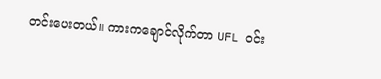တင်းပေးတယ်။ ကားကချောင်လိုက်တာ UFL ဝင်း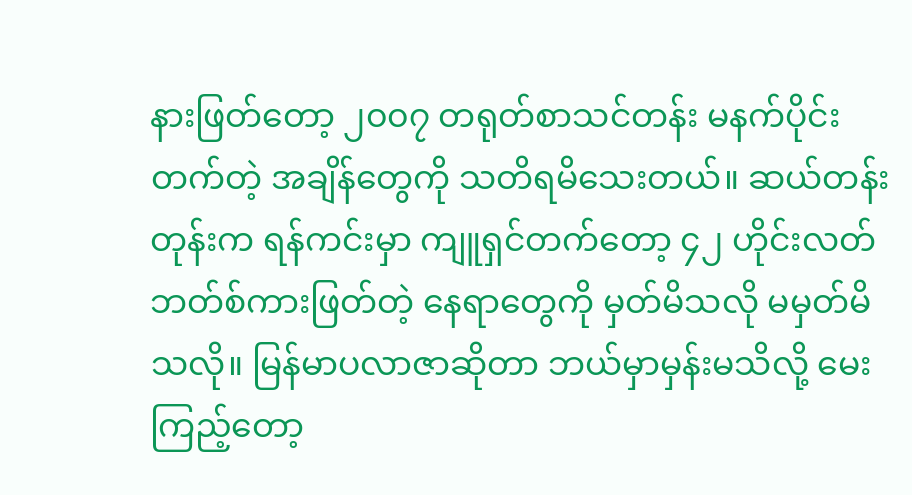နားဖြတ်တော့ ၂၀၀၇ တရုတ်စာသင်တန်း မနက်ပိုင်းတက်တဲ့ အချိန်တွေကို သတိရမိသေးတယ်။ ဆယ်တန်းတုန်းက ရန်ကင်းမှာ ကျူရှင်တက်တော့ ၄၂ ဟိုင်းလတ်ဘတ်စ်ကားဖြတ်တဲ့ နေရာတွေကို မှတ်မိသလို မမှတ်မိသလို။ မြန်မာပလာဇာဆိုတာ ဘယ်မှာမှန်းမသိလို့ မေးကြည့်တော့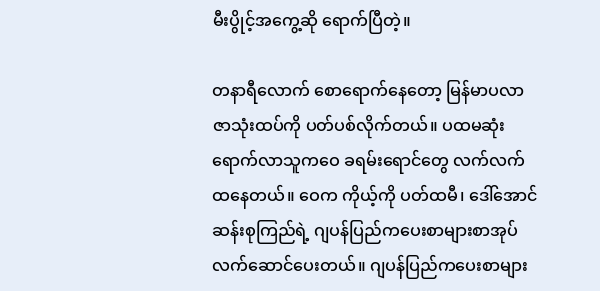မီးပွိုင့်အကွေ့ဆို ရောက်ပြီတဲ့။

တနာရီလောက် စောရောက်နေတော့ မြန်မာပလာဇာသုံးထပ်ကို ပတ်ပစ်လိုက်တယ်။ ပထမဆုံးရောက်လာသူကဝေ ခရမ်းရောင်တွေ လက်လက်ထနေတယ်။ ဝေက ကိုယ့်ကို ပတ်ထမီ၊ ဒေါ်အောင်ဆန်းစုကြည်ရဲ့ ဂျပန်ပြည်ကပေးစာများစာအုပ် လက်ဆောင်ပေးတယ်။ ဂျပန်ပြည်ကပေးစာများ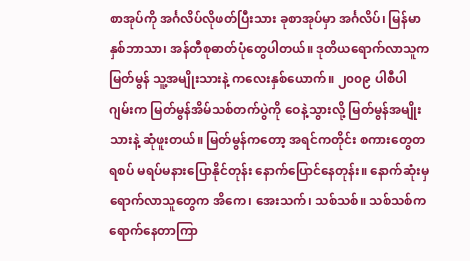စာအုပ်ကို အင်္ဂလိပ်လိုဖတ်ပြီးသား ခုစာအုပ်မှာ အင်္ဂလိပ်၊ မြန်မာ နှစ်ဘာသာ၊ အန်တီစုဓာတ်ပုံတွေပါတယ်။ ဒုတိယရောက်လာသူက မြတ်မွန် သူ့အမျိုးသားနဲ့ ကလေးနှစ်ယောက်။ ၂၀၀၉ ပါစီပါဂျမ်းက မြတ်မွန်အိမ်သစ်တက်ပွဲကို ဝေနဲ့သွားလို့ မြတ်မွန်အမျိုးသားနဲ့ ဆုံဖူးတယ်။ မြတ်မွန်ကတော့ အရင်ကတိုင်း စကားတွေတရစပ် မရပ်မနားပြောနိုင်တုန်း နောက်ပြောင်နေတုန်း။ နောက်ဆုံးမှ ရောက်လာသူတွေက အိကေ၊ အေးသက်၊ သစ်သစ်။ သစ်သစ်က ရောက်နေတာကြာ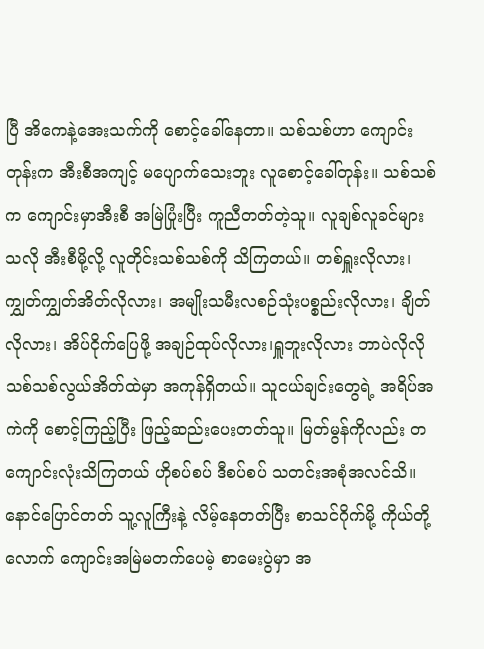ပြီ အိကေနဲ့အေးသက်ကို စောင့်ခေါ်နေတာ။ သစ်သစ်ဟာ ကျောင်းတုန်းက အီးစီအကျင့် မပျောက်သေးဘူး လူစောင့်ခေါ်တုန်း။ သစ်သစ်က ကျောင်းမှာအီးစီ အမြဲပြုံးပြီး ကူညီတတ်တဲ့သူ။ လူချစ်လူခင်များသလို အီးစီမို့လို့ လူတိုင်းသစ်သစ်ကို သိကြတယ်။ တစ်ရှူးလိုလား၊ ကျွှတ်ကျွှတ်အိတ်လိုလား၊ အမျိုးသမီးလစဉ်သုံးပစ္စည်းလိုလား၊ ချိတ်လိုလား၊ အိပ်ငိုက်ပြေဖို့ အချဉ်ထုပ်လိုလား၊ရှူဘူးလိုလား ဘာပဲလိုလို သစ်သစ်လွယ်အိတ်ထဲမှာ အကုန်ရှိတယ်။ သူငယ်ချင်းတွေရဲ့ အရိပ်အကဲကို စောင့်ကြည့်ပြီး ဖြည့်ဆည်းပေးတတ်သူ။ မြတ်မွန်ကိုလည်း တကျောင်းလုံးသိကြတယ် ဟိုစပ်စပ် ဒီစပ်စပ် သတင်းအစုံအလင်သိ။ နောင်ပြောင်တတ် သူ့လူကြီးနဲ့ လိမ့်နေတတ်ပြီး စာသင်ဂိုက်မို့ ကိုယ်တို့လောက် ကျောင်းအမြဲမတက်ပေမဲ့ စာမေးပွဲမှာ အ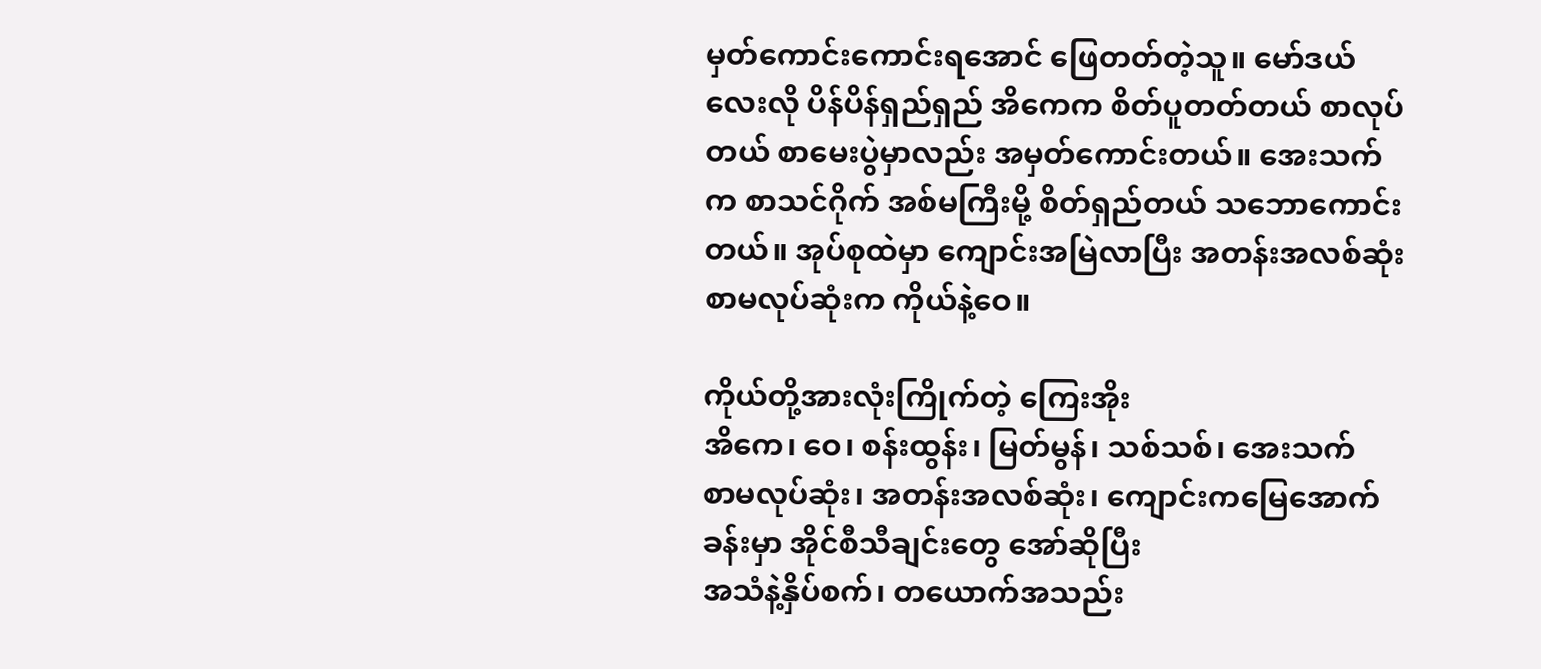မှတ်ကောင်းကောင်းရအောင် ဖြေတတ်တဲ့သူ။ မော်ဒယ်လေးလို ပိန်ပိန်ရှည်ရှည် အိကေက စိတ်ပူတတ်တယ် စာလုပ်တယ် စာမေးပွဲမှာလည်း အမှတ်ကောင်းတယ်။ အေးသက်က စာသင်ဂိုက် အစ်မကြီးမို့ စိတ်ရှည်တယ် သဘောကောင်းတယ်။ အုပ်စုထဲမှာ ကျောင်းအမြဲလာပြီး အတန်းအလစ်ဆုံး စာမလုပ်ဆုံးက ကိုယ်နဲ့ဝေ။

ကိုယ်တို့အားလုံးကြိုက်တဲ့ ကြေးအိုး
အိကေ၊ ဝေ၊ စန်းထွန်း၊ မြတ်မွန်၊ သစ်သစ်၊ အေးသက်
စာမလုပ်ဆုံး၊ အတန်းအလစ်ဆုံး၊ ကျောင်းကမြေအောက်ခန်းမှာ အိုင်စီသီချင်းတွေ အော်ဆိုပြီး
အသံနဲ့နှိပ်စက်၊ တယောက်အသည်း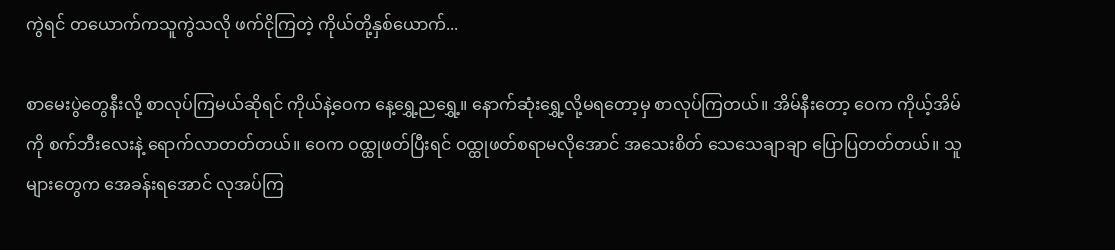ကွဲရင် တယောက်ကသူကွဲသလို ဖက်ငိုကြတဲ့ ကိုယ်တို့နှစ်ယောက်...

စာမေးပွဲတွေနီးလို့ စာလုပ်ကြမယ်ဆိုရင် ကိုယ်နဲ့ဝေက နေ့ရွှေ့ညရွှေ့။ နောက်ဆုံးရွှေ့လို့မရတော့မှ စာလုပ်ကြတယ်။ အိမ်နီးတော့ ဝေက ကိုယ့်အိမ်ကို စက်ဘီးလေးနဲ့ ရောက်လာတတ်တယ်။ ဝေက ဝထ္ထုဖတ်ပြီးရင် ဝထ္ထုဖတ်စရာမလိုအောင် အသေးစိတ် သေသေချာချာ ပြောပြတတ်တယ်။ သူများတွေက အေခန်းရအောင် လုအပ်ကြ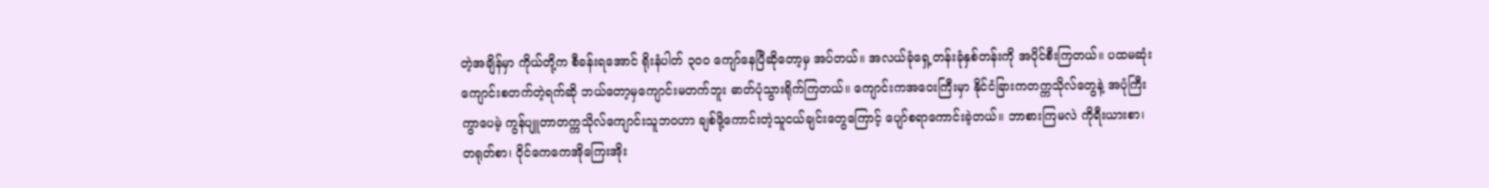တဲ့အချိန်မှာ ကိုယ်တို့က စီခန်းရအောင် ရိုးနံပါတ် ၃၀၀ ကျော်နေပြီဆိုတော့မှ အပ်တယ်။ အလယ်ခုံရှေ့တန်းခုံနှစ်တန်းကို အပိုင်စီးကြတယ်။ ပထမဆုံးကျောင်းစတက်တဲ့ရက်ဆို ဘယ်တော့မှကျောင်းမတက်ဘူး ဓာတ်ပုံသွားရိုက်ကြတယ်။ ကျောင်းကအဝေးကြီးမှာ နိုင်ငံခြားကတက္ကသိုလ်တွေနဲ့ အပုံကြီးကွာပေမဲ့ ကွန်ပျူတာတက္ကသိုလ်ကျောင်းသူဘဝဟာ ချစ်ဖို့ကောင်းတဲ့သူငယ်ချင်းတွေကြောင့် ပျော်စရာကောင်းခဲ့တယ်။ ဘာစားကြမလဲ ကိုရီးယားစာ၊ တရုတ်စာ၊ ဝိုင်ကေကေအိုကြေးအိုး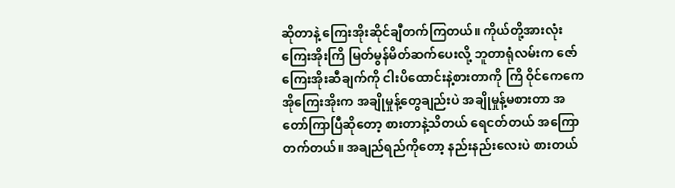ဆိုတာနဲ့ ကြေးအိုးဆိုင်ချီတက်ကြတယ်။ ကိုယ်တို့အားလုံး ကြေးအိုးကြိ မြတ်မွန်မိတ်ဆက်ပေးလို့ ဘူတာရုံလမ်းက ဇော်ကြေးအိုးဆီချက်ကို ငါးပိထောင်းနဲ့စားတာကို ကြိ ဝိုင်ကေကေအိုကြေးအိုးက အချိုမှုန့်တွေချည်းပဲ အချိုမှုန့်မစားတာ အတော်ကြာပြီဆိုတော့ စားတာနဲ့သိတယ် ရေငတ်တယ် အကြောတက်တယ်။ အချည်ရည်ကိုတော့ နည်းနည်းလေးပဲ စားတယ်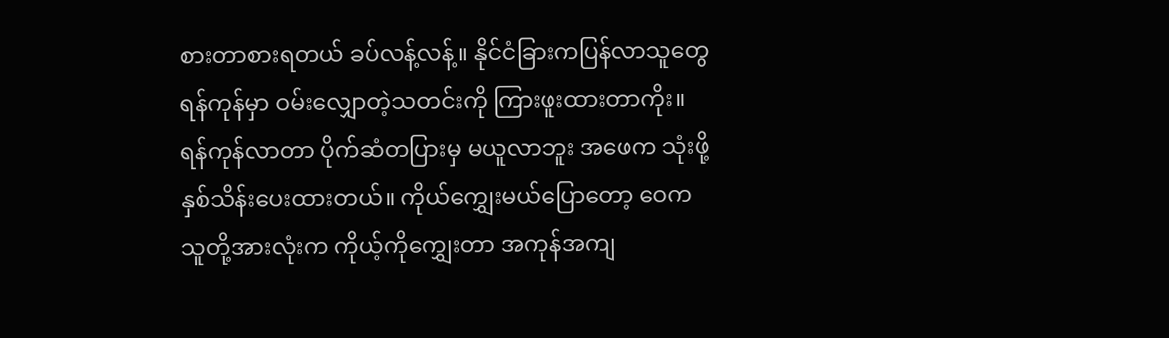စားတာစားရတယ် ခပ်လန့်လန့်။ နိုင်ငံခြားကပြန်လာသူတွေ ရန်ကုန်မှာ ဝမ်းလျှောတဲ့သတင်းကို ကြားဖူးထားတာကိုး။ ရန်ကုန်လာတာ ပိုက်ဆံတပြားမှ မယူလာဘူး အဖေက သုံးဖို့နှစ်သိန်းပေးထားတယ်။ ကိုယ်‌ကျွှေးမယ်ပြောတော့ ဝေက သူတို့အားလုံးက ကိုယ့်ကို‌ကျွှေးတာ အကုန်အကျ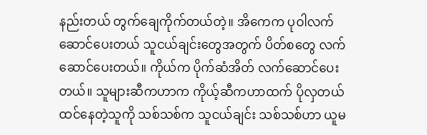နည်းတယ် တွက်ချေကိုက်တယ်တဲ့။ အိကေက ပုဝါလက်ဆောင်ပေးတယ် သူငယ်ချင်းတွေအတွက် ပိတ်စတွေ လက်ဆောင်ပေးတယ်။ ကိုယ်က ပိုက်ဆံအိတ် လက်ဆောင်ပေးတယ်။ သူများဆီကဟာက ကိုယ့်ဆီကဟာထက် ပိုလှတယ်ထင်နေတဲ့သူကို သစ်သစ်က သူငယ်ချင်း သစ်သစ်ဟာ ယူမ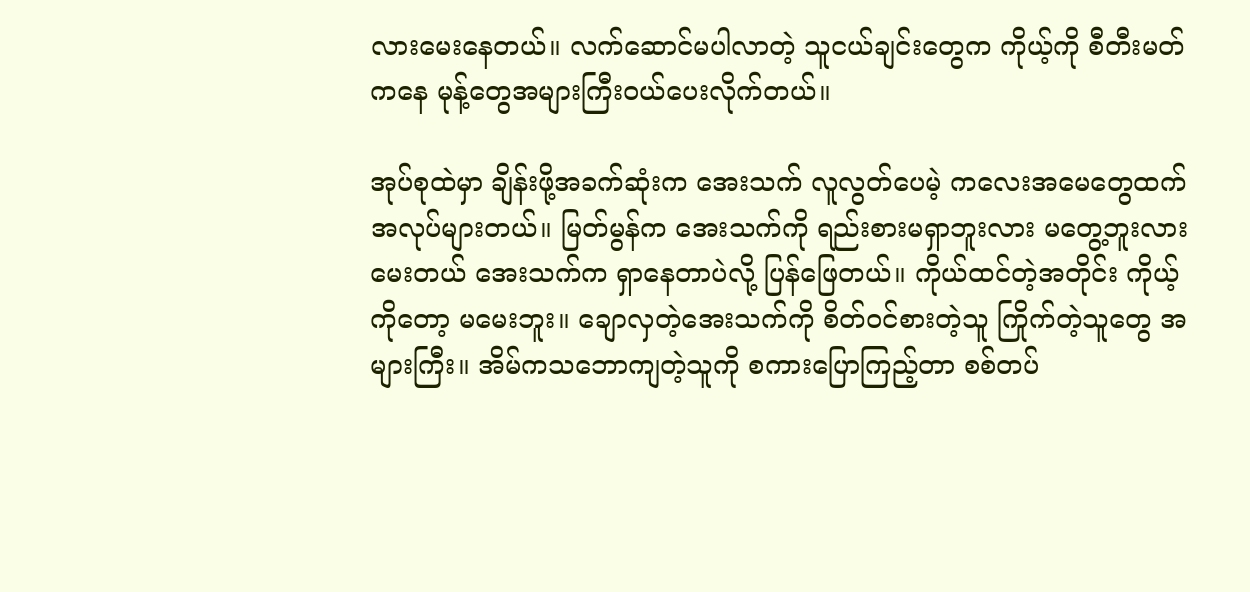လားမေးနေတယ်။ လက်ဆောင်မပါလာတဲ့ သူငယ်ချင်းတွေက ကိုယ့်ကို စီတီးမတ်ကနေ မုန့်တွေအများကြီးဝယ်ပေးလိုက်တယ်။

အုပ်စုထဲမှာ ချိန်းဖို့အခက်ဆုံးက အေးသက် လူလွတ်ပေမဲ့ ကလေးအမေတွေထက် အလုပ်များတယ်။ မြတ်မွန်က အေးသက်ကို ရည်းစားမရှာဘူးလား မတွေ့ဘူးလားမေးတယ် အေးသက်က ရှာနေတာပဲလို့ ပြန်ဖြေတယ်။ ကိုယ်ထင်တဲ့အတိုင်း ကိုယ့်ကိုတော့ မမေးဘူး။ ချောလှတဲ့အေးသက်ကို စိတ်ဝင်စားတဲ့သူ ကြိုက်တဲ့သူတွေ အများကြီး။ အိမ်ကသဘောကျတဲ့သူကို စကားပြောကြည့်တာ စစ်တပ်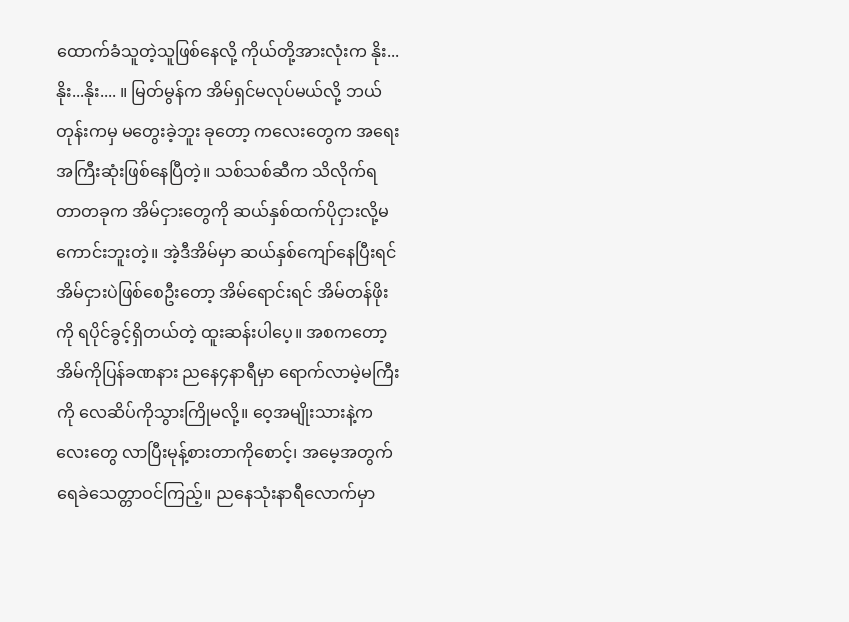ထောက်ခံသူတဲ့သူဖြစ်နေလို့ ကိုယ်တို့အားလုံးက နိုး...နိုး...နိုး.... ။ မြတ်မွန်က အိမ်ရှင်မလုပ်မယ်လို့ ဘယ်တုန်းကမှ မတွေးခဲ့ဘူး ခုတော့ ကလေးတွေက အရေးအကြီးဆုံးဖြစ်နေပြီတဲ့။ သစ်သစ်ဆီက သိလိုက်ရတာတခုက အိမ်ငှားတွေကို ဆယ်နှစ်ထက်ပိုငှားလို့မကောင်းဘူးတဲ့။ အဲ့ဒီအိမ်မှာ ဆယ်နှစ်ကျော်နေပြီးရင် အိမ်ငှားပဲဖြစ်စေဦးတော့ အိမ်ရောင်းရင် အိမ်တန်ဖိုးကို ရပိုင်ခွင့်ရှိတယ်တဲ့ ထူးဆန်းပါပေ့။ အစကတော့ အိမ်ကိုပြန်ခဏနား ညနေ၄နာရီမှာ ရောက်လာမဲ့မကြီးကို လေဆိပ်ကိုသွားကြိုမလို့။ ဝေ့အမျိုးသားနဲ့ကလေးတွေ လာပြီးမုန့်စားတာကိုစောင့်၊ အမေ့အတွက် ရေခဲသေတ္တာဝင်ကြည့်။ ညနေသုံးနာရီလောက်မှာ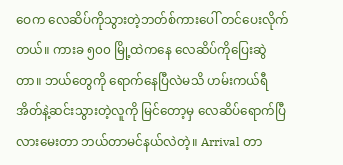ဝေက လေဆိပ်ကိုသွားတဲ့ဘတ်စ်ကားပေါ် တင်ပေးလိုက်တယ်။ ကားခ ၅၀၀ မြို့ထဲကနေ လေဆိပ်ကိုပြေးဆွဲတာ။ ဘယ်တွေကို ရောက်နေပြီလဲမသိ ဟမ်းကယ်ရီအိတ်နဲ့ဆင်းသွားတဲ့လူကို မြင်တော့မှ လေဆိပ်ရောက်ပြီလားမေးတာ ဘယ်တာမင်နယ်လဲတဲ့။ Arrival တာ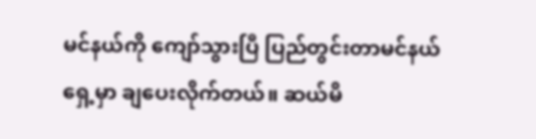မင်နယ်ကို ကျော်သွားပြီ ပြည်တွင်းတာမင်နယ်ရှေ့မှာ ချပေးလိုက်တယ်။ ဆယ်မိ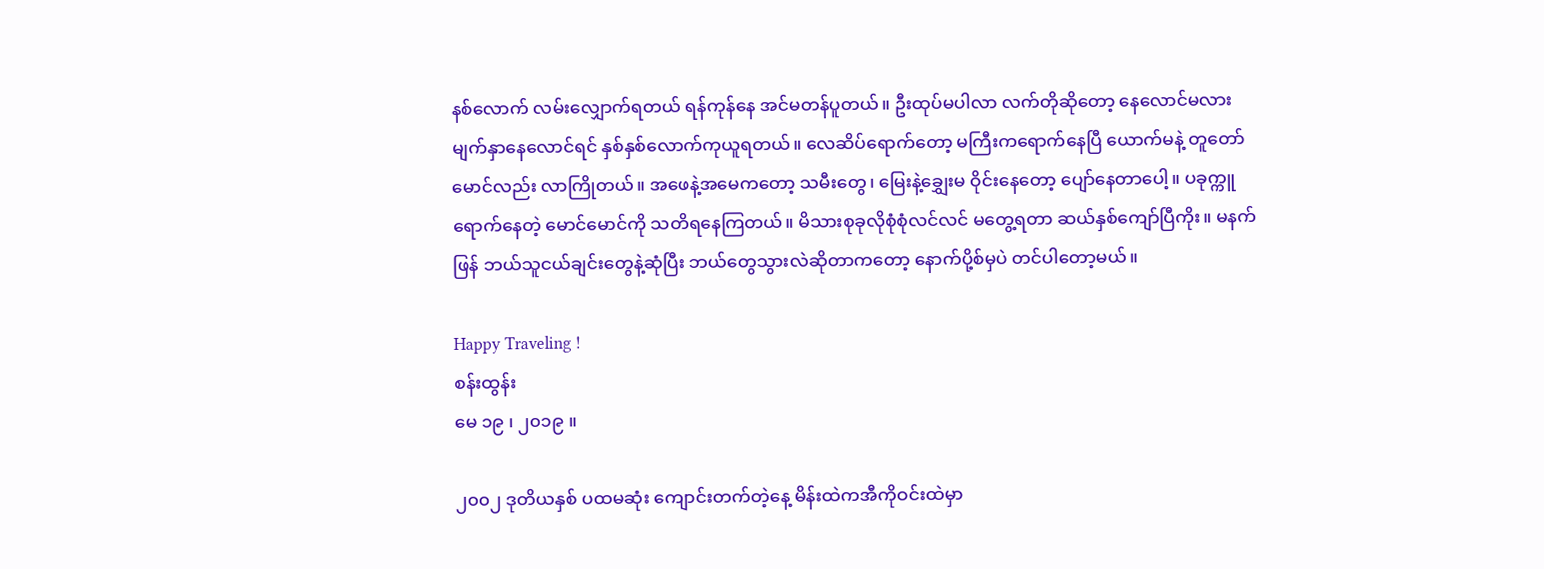နစ်လောက် လမ်းလျှောက်ရတယ် ရန်ကုန်နေ အင်မတန်ပူတယ်။ ဦးထုပ်မပါလာ လက်တိုဆိုတော့ နေလောင်မလား မျက်နှာနေလောင်ရင် နှစ်နှစ်လောက်ကုယူရတယ်။ လေဆိပ်ရောက်တော့ မကြီးကရောက်နေပြီ ယောက်မနဲ့ တူတော်မောင်လည်း လာကြိုတယ်။ အဖေနဲ့အမေကတော့ သမီးတွေ၊ မြေးနဲ့‌ချွှေးမ ဝိုင်းနေတော့ ပျော်နေတာပေါ့။ ပခုက္ကူရောက်နေတဲ့ မောင်မောင်ကို သတိရနေကြတယ်။ မိသားစုခုလိုစုံစုံလင်လင် မတွေ့ရတာ ဆယ်နှစ်ကျော်ပြီကိုး။ မနက်ဖြန် ဘယ်သူငယ်ချင်းတွေနဲ့ဆုံပြီး ဘယ်တွေသွားလဲဆိုတာကတော့ နောက်ပို့စ်မှပဲ တင်ပါတော့မယ်။

Happy Traveling !
စန်းထွန်း
မေ ၁၉ ၊ ၂၀၁၉ ။

၂၀၀၂ ဒုတိယနှစ် ပထမဆုံး ကျောင်းတက်တဲ့နေ့ မိန်းထဲကအီကိုဝင်းထဲမှာ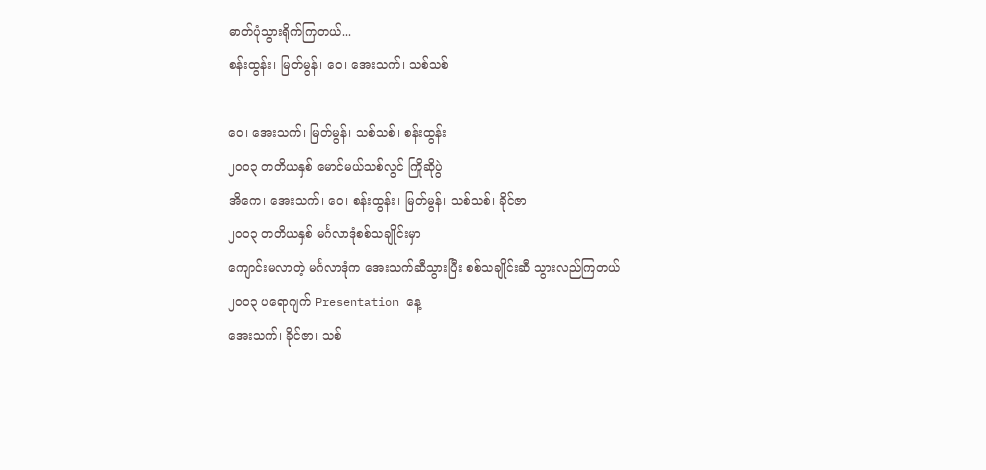ဓာတ်ပုံသွားရိုက်ကြတယ်...
စန်းထွန်း၊ မြတ်မွန်၊ ဝေ၊ အေးသက်၊ သစ်သစ်

ဝေ၊ အေးသက်၊ မြတ်မွန်၊ သစ်သစ်၊ စန်းထွန်း
၂၀၀၃ တတိယနှစ် မောင်မယ်သစ်လွင် ကြိုဆိုပွဲ
အိကေ၊ အေးသက်၊ ဝေ၊ စန်းထွန်း၊ မြတ်မွန်၊ သစ်သစ်၊ ခိုင်ဇာ
၂၀၀၃ တတိယနှစ် မင်္ဂလာဒုံစစ်သချိုင်းမှာ
ကျောင်းမလာတဲ့ မင်္ဂလာဒုံက အေးသက်ဆီသွားပြီး စစ်သချိုင်းဆီ သွားလည်ကြတယ်
၂၀၀၃ ပရောဂျက် Presentation နေ့
အေးသက်၊ ခိုင်ဇာ၊ သစ်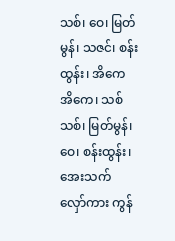သစ်၊ ဝေ၊ မြတ်မွန်၊ သဇင်၊ စန်းထွန်း၊ အိကေ
အိကေ၊ သစ်သစ်၊ မြတ်မွန်၊ ဝေ၊ စန်းထွန်း၊ အေးသက်
လှော်ကား ကွန်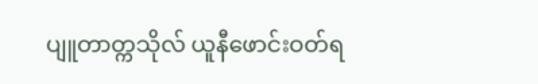ပျူတာတ္ကသိုလ် ယူနီဖောင်းဝတ်ရ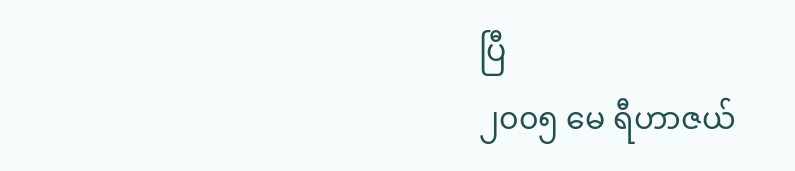ပြီ
၂၀၀၅ မေ ရီဟာဇယ်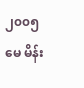၂၀၀၅ မေ မိန်း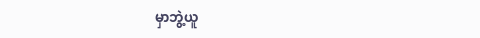မှာဘွဲ့ယူ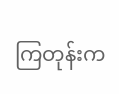ကြတုန်းက